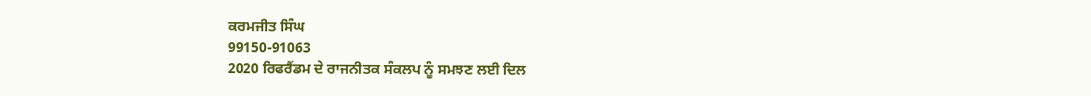ਕਰਮਜੀਤ ਸਿੰਘ
99150-91063
2020 ਰਿਫਰੈਂਡਮ ਦੇ ਰਾਜਨੀਤਕ ਸੰਕਲਪ ਨੂੰ ਸਮਝਣ ਲਈ ਦਿਲ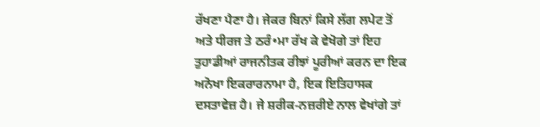ਰੱਖਣਾ ਪੈਣਾ ਹੈ। ਜੇਕਰ ਬਿਨਾਂ ਕਿਸੇ ਲੱਗ ਲਪੇਟ ਤੋਂ ਅਤੇ ਧੀਰਜ ਤੇ ਠਰੰ•ਮਾ ਰੱਖ ਕੇ ਵੇਖੋਗੇ ਤਾਂ ਇਹ ਤੁਹਾਡੀਆਂ ਰਾਜਨੀਤਕ ਰੀਝਾਂ ਪੂਰੀਆਂ ਕਰਨ ਦਾ ਇਕ ਅਨੋਖਾ ਇਕਰਾਰਨਾਮਾ ਹੈ, ਇਕ ਇਤਿਹਾਸਕ ਦਸਤਾਵੇਜ਼ ਹੈ। ਜੇ ਸ਼ਰੀਕ-ਨਜ਼ਰੀਏ ਨਾਲ ਵੇਖਾਂਗੇ ਤਾਂ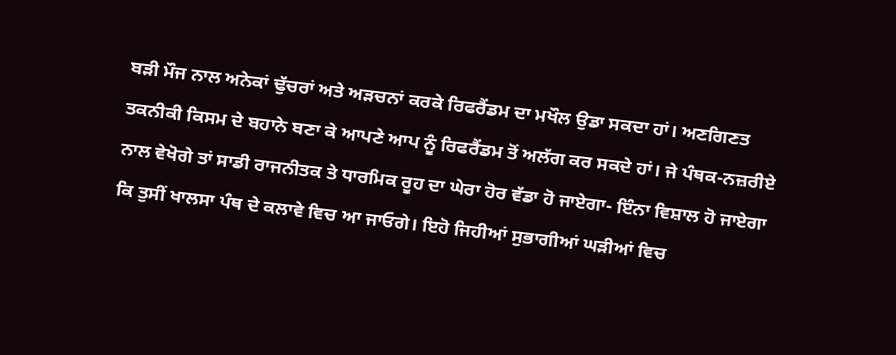ਬੜੀ ਮੌਜ ਨਾਲ ਅਨੇਕਾਂ ਢੁੱਚਰਾਂ ਅਤੇ ਅੜਚਨਾਂ ਕਰਕੇ ਰਿਫਰੈਂਡਮ ਦਾ ਮਖੌਲ ਉਡਾ ਸਕਦਾ ਹਾਂ। ਅਣਗਿਣਤ ਤਕਨੀਕੀ ਕਿਸਮ ਦੇ ਬਹਾਨੇ ਬਣਾ ਕੇ ਆਪਣੇ ਆਪ ਨੂੰ ਰਿਫਰੈਂਡਮ ਤੋਂ ਅਲੱਗ ਕਰ ਸਕਦੇ ਹਾਂ। ਜੇ ਪੰਥਕ-ਨਜ਼ਰੀਏ ਨਾਲ ਵੇਖੋਗੇ ਤਾਂ ਸਾਡੀ ਰਾਜਨੀਤਕ ਤੇ ਧਾਰਮਿਕ ਰੂਹ ਦਾ ਘੇਰਾ ਹੋਰ ਵੱਡਾ ਹੋ ਜਾਏਗਾ- ਇੰਨਾ ਵਿਸ਼ਾਲ ਹੋ ਜਾਏਗਾ ਕਿ ਤੁਸੀਂ ਖਾਲਸਾ ਪੰਥ ਦੇ ਕਲਾਵੇ ਵਿਚ ਆ ਜਾਓਗੇ। ਇਹੋ ਜਿਹੀਆਂ ਸੁਭਾਗੀਆਂ ਘੜੀਆਂ ਵਿਚ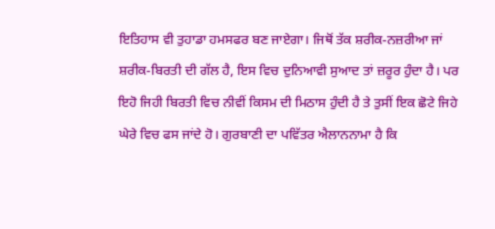ਇਤਿਹਾਸ ਵੀ ਤੁਹਾਡਾ ਹਮਸਫਰ ਬਣ ਜਾਏਗਾ। ਜਿਥੋਂ ਤੱਕ ਸ਼ਰੀਕ-ਨਜ਼ਰੀਆ ਜਾਂ ਸ਼ਰੀਕ-ਬਿਰਤੀ ਦੀ ਗੱਲ ਹੈ, ਇਸ ਵਿਚ ਦੁਨਿਆਵੀ ਸੁਆਦ ਤਾਂ ਜ਼ਰੂਰ ਹੁੰਦਾ ਹੈ। ਪਰ ਇਹੋ ਜਿਹੀ ਬਿਰਤੀ ਵਿਚ ਨੀਵੀਂ ਕਿਸਮ ਦੀ ਮਿਠਾਸ ਹੁੰਦੀ ਹੈ ਤੇ ਤੁਸੀਂ ਇਕ ਛੋਟੇ ਜਿਹੇ ਘੇਰੇ ਵਿਚ ਫਸ ਜਾਂਦੇ ਹੋ। ਗੁਰਬਾਣੀ ਦਾ ਪਵਿੱਤਰ ਐਲਾਨਨਾਮਾ ਹੈ ਕਿ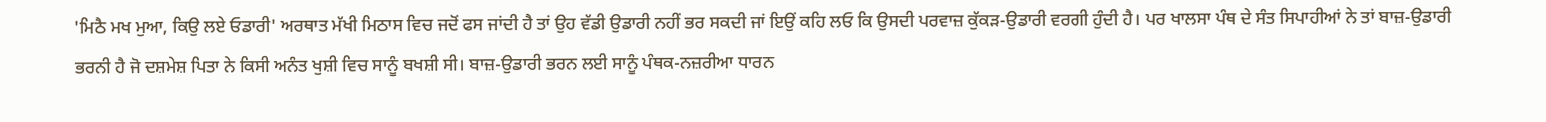'ਮਿਠੈ ਮਖ ਮੁਆ, ਕਿਉ ਲਏ ਓਡਾਰੀ' ਅਰਥਾਤ ਮੱਖੀ ਮਿਠਾਸ ਵਿਚ ਜਦੋਂ ਫਸ ਜਾਂਦੀ ਹੈ ਤਾਂ ਉਹ ਵੱਡੀ ਉਡਾਰੀ ਨਹੀਂ ਭਰ ਸਕਦੀ ਜਾਂ ਇਉਂ ਕਹਿ ਲਓ ਕਿ ਉਸਦੀ ਪਰਵਾਜ਼ ਕੁੱਕੜ-ਉਡਾਰੀ ਵਰਗੀ ਹੁੰਦੀ ਹੈ। ਪਰ ਖਾਲਸਾ ਪੰਥ ਦੇ ਸੰਤ ਸਿਪਾਹੀਆਂ ਨੇ ਤਾਂ ਬਾਜ਼-ਉਡਾਰੀ ਭਰਨੀ ਹੈ ਜੋ ਦਸ਼ਮੇਸ਼ ਪਿਤਾ ਨੇ ਕਿਸੀ ਅਨੰਤ ਖੁਸ਼ੀ ਵਿਚ ਸਾਨੂੰ ਬਖਸ਼ੀ ਸੀ। ਬਾਜ਼-ਉਡਾਰੀ ਭਰਨ ਲਈ ਸਾਨੂੰ ਪੰਥਕ-ਨਜ਼ਰੀਆ ਧਾਰਨ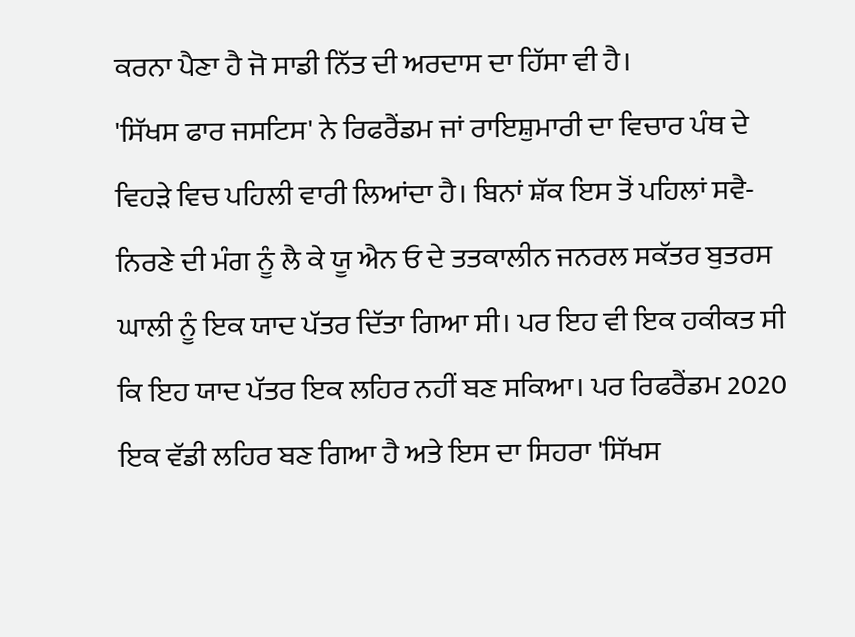ਕਰਨਾ ਪੈਣਾ ਹੈ ਜੋ ਸਾਡੀ ਨਿੱਤ ਦੀ ਅਰਦਾਸ ਦਾ ਹਿੱਸਾ ਵੀ ਹੈ।
'ਸਿੱਖਸ ਫਾਰ ਜਸਟਿਸ' ਨੇ ਰਿਫਰੈਂਡਮ ਜਾਂ ਰਾਇਸ਼ੁਮਾਰੀ ਦਾ ਵਿਚਾਰ ਪੰਥ ਦੇ ਵਿਹੜੇ ਵਿਚ ਪਹਿਲੀ ਵਾਰੀ ਲਿਆਂਦਾ ਹੈ। ਬਿਨਾਂ ਸ਼ੱਕ ਇਸ ਤੋਂ ਪਹਿਲਾਂ ਸਵੈ-ਨਿਰਣੇ ਦੀ ਮੰਗ ਨੂੰ ਲੈ ਕੇ ਯੂ ਐਨ ਓ ਦੇ ਤਤਕਾਲੀਨ ਜਨਰਲ ਸਕੱਤਰ ਬੁਤਰਸ ਘਾਲੀ ਨੂੰ ਇਕ ਯਾਦ ਪੱਤਰ ਦਿੱਤਾ ਗਿਆ ਸੀ। ਪਰ ਇਹ ਵੀ ਇਕ ਹਕੀਕਤ ਸੀ ਕਿ ਇਹ ਯਾਦ ਪੱਤਰ ਇਕ ਲਹਿਰ ਨਹੀਂ ਬਣ ਸਕਿਆ। ਪਰ ਰਿਫਰੈਂਡਮ 2020 ਇਕ ਵੱਡੀ ਲਹਿਰ ਬਣ ਗਿਆ ਹੈ ਅਤੇ ਇਸ ਦਾ ਸਿਹਰਾ 'ਸਿੱਖਸ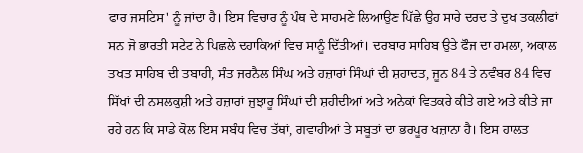ਫਾਰ ਜਸਟਿਸ' ਨੂੰ ਜਾਂਦਾ ਹੈ। ਇਸ ਵਿਚਾਰ ਨੂੰ ਪੰਥ ਦੇ ਸਾਹਮਣੇ ਲਿਆਉਣ ਪਿੱਛੇ ਉਹ ਸਾਰੇ ਦਰਦ ਤੇ ਦੁਖ ਤਕਲੀਫਾਂ ਸਨ ਜੋ ਭਾਰਤੀ ਸਟੇਟ ਨੇ ਪਿਛਲੇ ਦਹਾਕਿਆਂ ਵਿਚ ਸਾਨੂੰ ਦਿੱਤੀਆਂ। ਦਰਬਾਰ ਸਾਹਿਬ ਉਤੇ ਫੌਜ ਦਾ ਹਮਲਾ, ਅਕਾਲ ਤਖਤ ਸਾਹਿਬ ਦੀ ਤਬਾਹੀ, ਸੰਤ ਜਰਨੈਲ ਸਿੰਘ ਅਤੇ ਹਜ਼ਾਰਾਂ ਸਿੰਘਾਂ ਦੀ ਸ਼ਹਾਦਤ, ਜੂਨ 84 ਤੇ ਨਵੰਬਰ 84 ਵਿਚ ਸਿੱਖਾਂ ਦੀ ਨਸਲਕੁਸ਼ੀ ਅਤੇ ਹਜ਼ਾਰਾਂ ਜੁਝਾਰੂ ਸਿੰਘਾਂ ਦੀ ਸ਼ਹੀਦੀਆਂ ਅਤੇ ਅਨੇਕਾਂ ਵਿਤਕਰੇ ਕੀਤੇ ਗਏ ਅਤੇ ਕੀਤੇ ਜਾ ਰਹੇ ਹਨ ਕਿ ਸਾਡੇ ਕੋਲ ਇਸ ਸਬੰਧ ਵਿਚ ਤੱਥਾਂ, ਗਵਾਹੀਆਂ ਤੇ ਸਬੂਤਾਂ ਦਾ ਭਰਪੂਰ ਖਜ਼ਾਨਾ ਹੈ। ਇਸ ਹਾਲਤ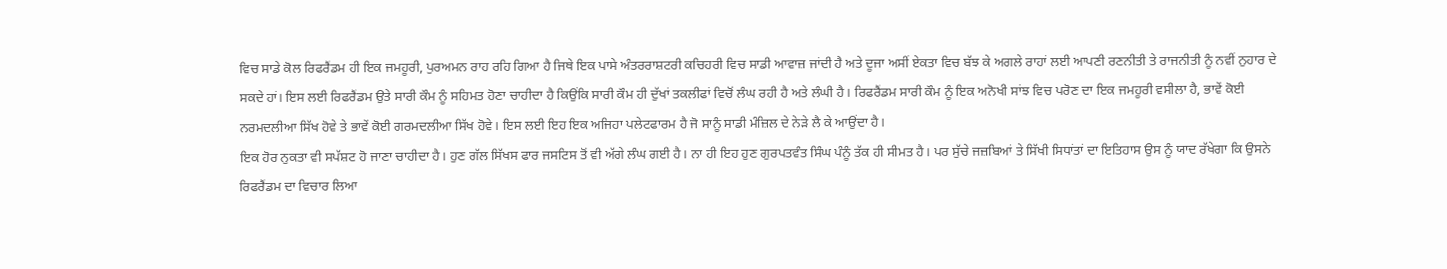ਵਿਚ ਸਾਡੇ ਕੋਲ ਰਿਫਰੈਂਡਮ ਹੀ ਇਕ ਜਮਹੂਰੀ, ਪੁਰਅਮਨ ਰਾਹ ਰਹਿ ਗਿਆ ਹੈ ਜਿਥੇ ਇਕ ਪਾਸੇ ਅੰਤਰਰਾਸ਼ਟਰੀ ਕਚਿਹਰੀ ਵਿਚ ਸਾਡੀ ਆਵਾਜ਼ ਜਾਂਦੀ ਹੈ ਅਤੇ ਦੂਜਾ ਅਸੀਂ ਏਕਤਾ ਵਿਚ ਬੱਝ ਕੇ ਅਗਲੇ ਰਾਹਾਂ ਲਈ ਆਪਣੀ ਰਣਨੀਤੀ ਤੇ ਰਾਜਨੀਤੀ ਨੂੰ ਨਵੀਂ ਨੁਹਾਰ ਦੇ ਸਕਦੇ ਹਾਂ। ਇਸ ਲਈ ਰਿਫਰੈਂਡਮ ਉਤੇ ਸਾਰੀ ਕੌਮ ਨੂੰ ਸਹਿਮਤ ਹੋਣਾ ਚਾਹੀਦਾ ਹੈ ਕਿਉਂਕਿ ਸਾਰੀ ਕੌਮ ਹੀ ਦੁੱਖਾਂ ਤਕਲੀਫਾਂ ਵਿਚੋਂ ਲੰਘ ਰਹੀ ਹੈ ਅਤੇ ਲੰਘੀ ਹੈ। ਰਿਫਰੈਂਡਮ ਸਾਰੀ ਕੌਮ ਨੂੰ ਇਕ ਅਨੋਖੀ ਸਾਂਝ ਵਿਚ ਪਰੋਣ ਦਾ ਇਕ ਜਮਹੂਰੀ ਵਸੀਲਾ ਹੈ, ਭਾਵੇਂ ਕੋਈ ਨਰਮਦਲੀਆ ਸਿੱਖ ਹੋਵੇ ਤੇ ਭਾਵੇਂ ਕੋਈ ਗਰਮਦਲੀਆ ਸਿੱਖ ਹੋਵੇ। ਇਸ ਲਈ ਇਹ ਇਕ ਅਜਿਹਾ ਪਲੇਟਫਾਰਮ ਹੈ ਜੋ ਸਾਨੂੰ ਸਾਡੀ ਮੰਜ਼ਿਲ ਦੇ ਨੇੜੇ ਲੈ ਕੇ ਆਉਂਦਾ ਹੈ।
ਇਕ ਹੋਰ ਨੁਕਤਾ ਵੀ ਸਪੱਸ਼ਟ ਹੋ ਜਾਣਾ ਚਾਹੀਦਾ ਹੈ। ਹੁਣ ਗੱਲ ਸਿੱਖਸ ਫਾਰ ਜਸਟਿਸ ਤੋਂ ਵੀ ਅੱਗੇ ਲੰਘ ਗਈ ਹੈ। ਨਾ ਹੀ ਇਹ ਹੁਣ ਗੁਰਪਤਵੰਤ ਸਿੰਘ ਪੰਨੂੰ ਤੱਕ ਹੀ ਸੀਮਤ ਹੈ। ਪਰ ਸੁੱਚੇ ਜਜ਼ਬਿਆਂ ਤੇ ਸਿੱਖੀ ਸਿਧਾਂਤਾਂ ਦਾ ਇਤਿਹਾਸ ਉਸ ਨੂੰ ਯਾਦ ਰੱਖੇਗਾ ਕਿ ਉਸਨੇ ਰਿਫਰੈਂਡਮ ਦਾ ਵਿਚਾਰ ਲਿਆ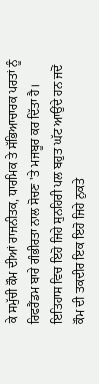ਕੇ ਸਮੁੱਚੀ ਕੌਮ ਦੀਆਂ ਰਾਜਨੀਤਕ, ਧਾਰਮਿਕ ਤੇ ਸੱਭਿਆਚਾਰਕ ਪਰਤਾਂ ਨੂੰ ਰਿਫਰੈਂਡਮ ਬਾਰੇ ਗੰਭੀਰਤਾ ਨਾਲ ਸੋਚਣ 'ਤੇ ਮਜਬੂਰ ਕਰ ਦਿੱਤਾ ਹੈ। ਇਤਿਹਾਸ ਵਿਚ ਇਹੋ ਜਿਹੇ ਸੁਨਹਿਰੀ ਪਲ ਬਹੁਤ ਘੱਟ ਆਉਂਦੇ ਹਨ ਜਦੋਂ ਕੌਮ ਦੀ ਤਕਦੀਰ ਇਕ ਇਹੋ ਜਿਹੇ ਨੁਕਤੇ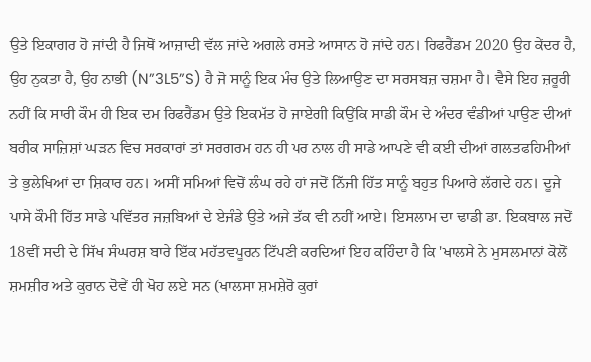ਉਤੇ ਇਕਾਗਰ ਹੋ ਜਾਂਦੀ ਹੈ ਜਿਥੋਂ ਆਜ਼ਾਦੀ ਵੱਲ ਜਾਂਦੇ ਅਗਲੇ ਰਸਤੇ ਆਸਾਨ ਹੋ ਜਾਂਦੇ ਹਨ। ਰਿਫਰੈਂਡਮ 2020 ਉਹ ਕੇਂਦਰ ਹੈ, ਉਹ ਨੁਕਤਾ ਹੈ, ਉਹ ਨਾਭੀ (N”3L5”S) ਹੈ ਜੋ ਸਾਨੂੰ ਇਕ ਮੰਚ ਉਤੇ ਲਿਆਉਣ ਦਾ ਸਰਸਬਜ਼ ਚਸ਼ਮਾ ਹੈ। ਵੈਸੇ ਇਹ ਜ਼ਰੂਰੀ ਨਹੀਂ ਕਿ ਸਾਰੀ ਕੌਮ ਹੀ ਇਕ ਦਮ ਰਿਫਰੈਂਡਮ ਉਤੇ ਇਕਮੱਤ ਹੋ ਜਾਏਗੀ ਕਿਉਂਕਿ ਸਾਡੀ ਕੌਮ ਦੇ ਅੰਦਰ ਵੰਡੀਆਂ ਪਾਉਣ ਦੀਆਂ ਬਰੀਕ ਸਾਜ਼ਿਸ਼ਾਂ ਘੜਨ ਵਿਚ ਸਰਕਾਰਾਂ ਤਾਂ ਸਰਗਰਮ ਹਨ ਹੀ ਪਰ ਨਾਲ ਹੀ ਸਾਡੇ ਆਪਣੇ ਵੀ ਕਈ ਦੀਆਂ ਗਲਤਫਹਿਮੀਆਂ ਤੇ ਭੁਲੇਖਿਆਂ ਦਾ ਸ਼ਿਕਾਰ ਹਨ। ਅਸੀਂ ਸਮਿਆਂ ਵਿਚੋਂ ਲੰਘ ਰਹੇ ਹਾਂ ਜਦੋਂ ਨਿੱਜੀ ਹਿੱਤ ਸਾਨੂੰ ਬਹੁਤ ਪਿਆਰੇ ਲੱਗਦੇ ਹਨ। ਦੂਜੇ ਪਾਸੇ ਕੌਮੀ ਹਿੱਤ ਸਾਡੇ ਪਵਿੱਤਰ ਜਜ਼ਬਿਆਂ ਦੇ ਏਜੰਡੇ ਉਤੇ ਅਜੇ ਤੱਕ ਵੀ ਨਹੀਂ ਆਏ। ਇਸਲਾਮ ਦਾ ਢਾਡੀ ਡਾ. ਇਕਬਾਲ ਜਦੋਂ 18ਵੀਂ ਸਦੀ ਦੇ ਸਿੱਖ ਸੰਘਰਸ਼ ਬਾਰੇ ਇੱਕ ਮਹੱਤਵਪੂਰਨ ਟਿੱਪਣੀ ਕਰਦਿਆਂ ਇਹ ਕਹਿੰਦਾ ਹੈ ਕਿ 'ਖਾਲਸੇ ਨੇ ਮੁਸਲਮਾਨਾਂ ਕੋਲੋਂ ਸ਼ਮਸ਼ੀਰ ਅਤੇ ਕੁਰਾਨ ਦੋਵੇਂ ਹੀ ਖੋਹ ਲਏ ਸਨ (ਖਾਲਸਾ ਸ਼ਮਸ਼ੇਰੋ ਕੁਰਾਂ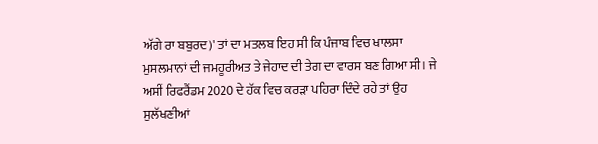ਅੱਗੇ ਰਾ ਬਬੁਰਦ)' ਤਾਂ ਦਾ ਮਤਲਬ ਇਹ ਸੀ ਕਿ ਪੰਜਾਬ ਵਿਚ ਖਾਲਸਾ ਮੁਸਲਮਾਨਾਂ ਦੀ ਜਮਹੂਰੀਅਤ ਤੇ ਜੇਹਾਦ ਦੀ ਤੇਗ ਦਾ ਵਾਰਸ ਬਣ ਗਿਆ ਸੀ। ਜੇ ਅਸੀਂ ਰਿਫਰੈਂਡਮ 2020 ਦੇ ਹੱਕ ਵਿਚ ਕਰੜਾ ਪਹਿਰਾ ਦਿੰਦੇ ਰਹੇ ਤਾਂ ਉਹ ਸੁਲੱਖਣੀਆਂ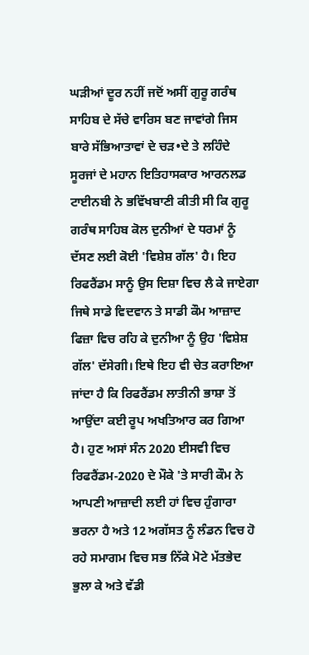ਘੜੀਆਂ ਦੂਰ ਨਹੀਂ ਜਦੋਂ ਅਸੀਂ ਗੁਰੂ ਗਰੰਥ ਸਾਹਿਬ ਦੇ ਸੱਚੇ ਵਾਰਿਸ ਬਣ ਜਾਵਾਂਗੇ ਜਿਸ ਬਾਰੇ ਸੱਭਿਆਤਾਵਾਂ ਦੇ ਚੜ•ਦੇ ਤੇ ਲਹਿੰਦੇ ਸੂਰਜਾਂ ਦੇ ਮਹਾਨ ਇਤਿਹਾਸਕਾਰ ਆਰਨਲਡ ਟਾਈਨਬੀ ਨੇ ਭਵਿੱਖਬਾਣੀ ਕੀਤੀ ਸੀ ਕਿ ਗੁਰੂ ਗਰੰਥ ਸਾਹਿਬ ਕੋਲ ਦੁਨੀਆਂ ਦੇ ਧਰਮਾਂ ਨੂੰ ਦੱਸਣ ਲਈ ਕੋਈ 'ਵਿਸ਼ੇਸ਼ ਗੱਲ' ਹੈ। ਇਹ ਰਿਫਰੈਂਡਮ ਸਾਨੂੰ ਉਸ ਦਿਸ਼ਾ ਵਿਚ ਲੈ ਕੇ ਜਾਏਗਾ ਜਿਥੇ ਸਾਡੇ ਵਿਦਵਾਨ ਤੇ ਸਾਡੀ ਕੌਮ ਆਜ਼ਾਦ ਫਿਜ਼ਾ ਵਿਚ ਰਹਿ ਕੇ ਦੁਨੀਆ ਨੂੰ ਉਹ 'ਵਿਸ਼ੇਸ਼ ਗੱਲ' ਦੱਸੇਗੀ। ਇਥੇ ਇਹ ਵੀ ਚੇਤ ਕਰਾਇਆ ਜਾਂਦਾ ਹੈ ਕਿ ਰਿਫਰੈਂਡਮ ਲਾਤੀਨੀ ਭਾਸ਼ਾ ਤੋਂ ਆਉਂਦਾ ਕਈ ਰੂਪ ਅਖਤਿਆਰ ਕਰ ਗਿਆ ਹੈ। ਹੁਣ ਅਸਾਂ ਸੰਨ 2020 ਈਸਵੀ ਵਿਚ ਰਿਫਰੈਂਡਮ-2020 ਦੇ ਮੌਕੇ 'ਤੇ ਸਾਰੀ ਕੌਮ ਨੇ ਆਪਣੀ ਆਜ਼ਾਦੀ ਲਈ ਹਾਂ ਵਿਚ ਹੁੰਗਾਰਾ ਭਰਨਾ ਹੈ ਅਤੇ 12 ਅਗੱਸਤ ਨੂੰ ਲੰਡਨ ਵਿਚ ਹੋ ਰਹੇ ਸਮਾਗਮ ਵਿਚ ਸਭ ਨਿੱਕੇ ਮੋਟੇ ਮੱਤਭੇਦ ਭੁਲਾ ਕੇ ਅਤੇ ਵੱਡੀ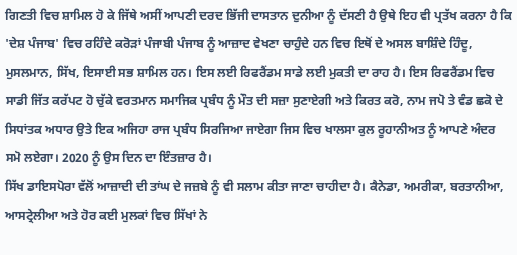ਗਿਣਤੀ ਵਿਚ ਸ਼ਾਮਿਲ ਹੋ ਕੇ ਜਿੱਥੇ ਅਸੀਂ ਆਪਣੀ ਦਰਦ ਭਿੱਜੀ ਦਾਸਤਾਨ ਦੁਨੀਆ ਨੂੰ ਦੱਸਣੀ ਹੈ ਉਥੇ ਇਹ ਵੀ ਪ੍ਰਤੱਖ ਕਰਨਾ ਹੈ ਕਿ 'ਦੇਸ਼ ਪੰਜਾਬ' ਵਿਚ ਰਹਿੰਦੇ ਕਰੋੜਾਂ ਪੰਜਾਬੀ ਪੰਜਾਬ ਨੂੰ ਆਜ਼ਾਦ ਵੇਖਣਾ ਚਾਹੁੰਦੇ ਹਨ ਵਿਚ ਇਥੋਂ ਦੇ ਅਸਲ ਬਾਸ਼ਿੰਦੇ ਹਿੰਦੂ, ਮੁਸਲਮਾਨ, ਸਿੱਖ, ਇਸਾਈ ਸਭ ਸ਼ਾਮਿਲ ਹਨ। ਇਸ ਲਈ ਰਿਫਰੈਂਡਮ ਸਾਡੇ ਲਈ ਮੁਕਤੀ ਦਾ ਰਾਹ ਹੈ। ਇਸ ਰਿਫਰੈਂਡਮ ਵਿਚ ਸਾਡੀ ਜਿੱਤ ਕਰੱਪਟ ਹੋ ਚੁੱਕੇ ਵਰਤਮਾਨ ਸਮਾਜਿਕ ਪ੍ਰਬੰਧ ਨੂੰ ਮੌਤ ਦੀ ਸਜ਼ਾ ਸੁਣਾਏਗੀ ਅਤੇ ਕਿਰਤ ਕਰੋ, ਨਾਮ ਜਪੋ ਤੇ ਵੰਡ ਛਕੋ ਦੇ ਸਿਧਾਂਤਕ ਅਧਾਰ ਉਤੇ ਇਕ ਅਜਿਹਾ ਰਾਜ ਪ੍ਰਬੰਧ ਸਿਰਜਿਆ ਜਾਏਗਾ ਜਿਸ ਵਿਚ ਖਾਲਸਾ ਕੁਲ ਰੂਹਾਨੀਅਤ ਨੂੰ ਆਪਣੇ ਅੰਦਰ ਸਮੋ ਲਏਗਾ। 2020 ਨੂੰ ਉਸ ਦਿਨ ਦਾ ਇੰਤਜ਼ਾਰ ਹੈ।
ਸਿੱਖ ਡਾਇਸਪੋਰਾ ਵੱਲੋਂ ਆਜ਼ਾਦੀ ਦੀ ਤਾਂਘ ਦੇ ਜਜ਼ਬੇ ਨੂੰ ਵੀ ਸਲਾਮ ਕੀਤਾ ਜਾਣਾ ਚਾਹੀਦਾ ਹੈ। ਕੈਨੇਡਾ, ਅਮਰੀਕਾ, ਬਰਤਾਨੀਆ, ਆਸਟ੍ਰੇਲੀਆ ਅਤੇ ਹੋਰ ਕਈ ਮੁਲਕਾਂ ਵਿਚ ਸਿੱਖਾਂ ਨੇ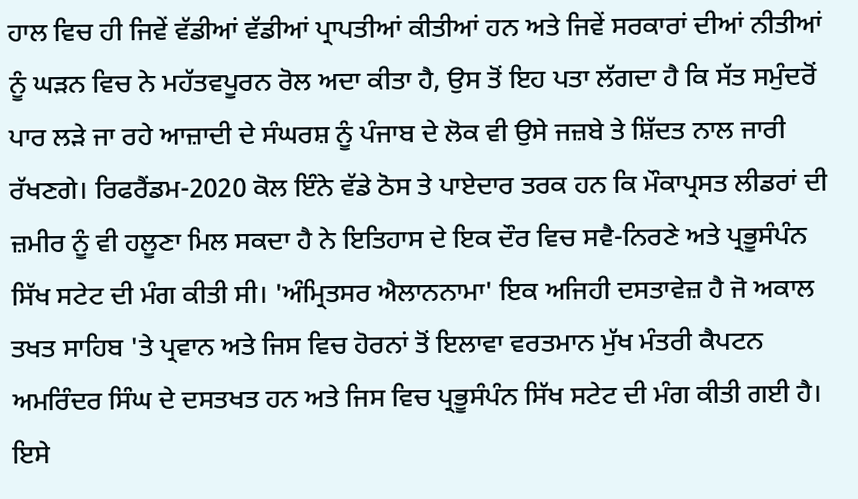ਹਾਲ ਵਿਚ ਹੀ ਜਿਵੇਂ ਵੱਡੀਆਂ ਵੱਡੀਆਂ ਪ੍ਰਾਪਤੀਆਂ ਕੀਤੀਆਂ ਹਨ ਅਤੇ ਜਿਵੇਂ ਸਰਕਾਰਾਂ ਦੀਆਂ ਨੀਤੀਆਂ ਨੂੰ ਘੜਨ ਵਿਚ ਨੇ ਮਹੱਤਵਪੂਰਨ ਰੋਲ ਅਦਾ ਕੀਤਾ ਹੈ, ਉਸ ਤੋਂ ਇਹ ਪਤਾ ਲੱਗਦਾ ਹੈ ਕਿ ਸੱਤ ਸਮੁੰਦਰੋਂ ਪਾਰ ਲੜੇ ਜਾ ਰਹੇ ਆਜ਼ਾਦੀ ਦੇ ਸੰਘਰਸ਼ ਨੂੰ ਪੰਜਾਬ ਦੇ ਲੋਕ ਵੀ ਉਸੇ ਜਜ਼ਬੇ ਤੇ ਸ਼ਿੱਦਤ ਨਾਲ ਜਾਰੀ ਰੱਖਣਗੇ। ਰਿਫਰੈਂਡਮ-2020 ਕੋਲ ਇੰਨੇ ਵੱਡੇ ਠੋਸ ਤੇ ਪਾਏਦਾਰ ਤਰਕ ਹਨ ਕਿ ਮੌਕਾਪ੍ਰਸਤ ਲੀਡਰਾਂ ਦੀ ਜ਼ਮੀਰ ਨੂੰ ਵੀ ਹਲੂਣਾ ਮਿਲ ਸਕਦਾ ਹੈ ਨੇ ਇਤਿਹਾਸ ਦੇ ਇਕ ਦੌਰ ਵਿਚ ਸਵੈ-ਨਿਰਣੇ ਅਤੇ ਪ੍ਰਭੂਸੰਪੰਨ ਸਿੱਖ ਸਟੇਟ ਦੀ ਮੰਗ ਕੀਤੀ ਸੀ। 'ਅੰਮ੍ਰਿਤਸਰ ਐਲਾਨਨਾਮਾ' ਇਕ ਅਜਿਹੀ ਦਸਤਾਵੇਜ਼ ਹੈ ਜੋ ਅਕਾਲ ਤਖਤ ਸਾਹਿਬ 'ਤੇ ਪ੍ਰਵਾਨ ਅਤੇ ਜਿਸ ਵਿਚ ਹੋਰਨਾਂ ਤੋਂ ਇਲਾਵਾ ਵਰਤਮਾਨ ਮੁੱਖ ਮੰਤਰੀ ਕੈਪਟਨ ਅਮਰਿੰਦਰ ਸਿੰਘ ਦੇ ਦਸਤਖਤ ਹਨ ਅਤੇ ਜਿਸ ਵਿਚ ਪ੍ਰਭੂਸੰਪੰਨ ਸਿੱਖ ਸਟੇਟ ਦੀ ਮੰਗ ਕੀਤੀ ਗਈ ਹੈ। ਇਸੇ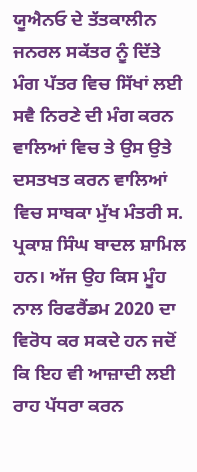ਯੂਐਨਓ ਦੇ ਤੱਤਕਾਲੀਨ ਜਨਰਲ ਸਕੱਤਰ ਨੂੰ ਦਿੱਤੇ ਮੰਗ ਪੱਤਰ ਵਿਚ ਸਿੱਖਾਂ ਲਈ ਸਵੈ ਨਿਰਣੇ ਦੀ ਮੰਗ ਕਰਨ ਵਾਲਿਆਂ ਵਿਚ ਤੇ ਉਸ ਉਤੇ ਦਸਤਖਤ ਕਰਨ ਵਾਲਿਆਂ ਵਿਚ ਸਾਬਕਾ ਮੁੱਖ ਮੰਤਰੀ ਸ. ਪ੍ਰਕਾਸ਼ ਸਿੰਘ ਬਾਦਲ ਸ਼ਾਮਿਲ ਹਨ। ਅੱਜ ਉਹ ਕਿਸ ਮੂੰਹ ਨਾਲ ਰਿਫਰੈਂਡਮ 2020 ਦਾ ਵਿਰੋਧ ਕਰ ਸਕਦੇ ਹਨ ਜਦੋਂ ਕਿ ਇਹ ਵੀ ਆਜ਼ਾਦੀ ਲਈ ਰਾਹ ਪੱਧਰਾ ਕਰਨ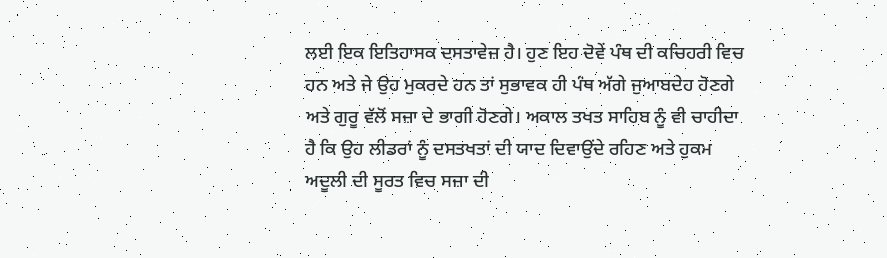ਲਈ ਇਕ ਇਤਿਹਾਸਕ ਦਸਤਾਵੇਜ਼ ਹੈ। ਹੁਣ ਇਹ ਦੋਵੇਂ ਪੰਥ ਦੀ ਕਚਿਹਰੀ ਵਿਚ ਹਨ ਅਤੇ ਜੇ ਉਹ ਮੁਕਰਦੇ ਹਨ ਤਾਂ ਸੁਭਾਵਕ ਹੀ ਪੰਥ ਅੱਗੇ ਜੁਆਬਦੇਹ ਹੋਣਗੇ ਅਤੇ ਗੁਰੂ ਵੱਲੋਂ ਸਜ਼ਾ ਦੇ ਭਾਗੀ ਹੋਣਗੇ। ਅਕਾਲ ਤਖਤ ਸਾਹਿਬ ਨੂੰ ਵੀ ਚਾਹੀਦਾ ਹੈ ਕਿ ਉਹ ਲੀਡਰਾਂ ਨੂੰ ਦਸਤਖਤਾਂ ਦੀ ਯਾਦ ਦਿਵਾਉਂਦੇ ਰਹਿਣ ਅਤੇ ਹੁਕਮ ਅਦੂਲੀ ਦੀ ਸੂਰਤ ਵਿਚ ਸਜ਼ਾ ਦੀ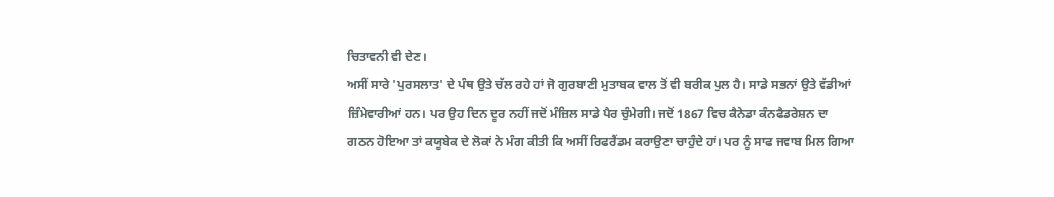ਚਿਤਾਵਨੀ ਵੀ ਦੇਣ।
ਅਸੀਂ ਸਾਰੇ 'ਪੁਰਸਲਾਤ' ਦੇ ਪੰਥ ਉਤੇ ਚੱਲ ਰਹੇ ਹਾਂ ਜੋ ਗੁਰਬਾਣੀ ਮੁਤਾਬਕ ਵਾਲ ਤੋਂ ਵੀ ਬਰੀਕ ਪੁਲ ਹੈ। ਸਾਡੇ ਸਭਨਾਂ ਉਤੇ ਵੱਡੀਆਂ ਜ਼ਿੰਮੇਵਾਰੀਆਂ ਹਨ। ਪਰ ਉਹ ਦਿਨ ਦੂਰ ਨਹੀਂ ਜਦੋਂ ਮੰਜ਼ਿਲ ਸਾਡੇ ਪੈਰ ਚੁੰਮੇਗੀ। ਜਦੋਂ 1867 ਵਿਚ ਕੈਨੇਡਾ ਕੰਨਫੈਡਰੇਸ਼ਨ ਦਾ ਗਠਨ ਹੋਇਆ ਤਾਂ ਕਯੂਬੇਕ ਦੇ ਲੋਕਾਂ ਨੇ ਮੰਗ ਕੀਤੀ ਕਿ ਅਸੀਂ ਰਿਫਰੈਂਡਮ ਕਰਾਉਣਾ ਚਾਹੁੰਦੇ ਹਾਂ। ਪਰ ਨੂੰ ਸਾਫ ਜਵਾਬ ਮਿਲ ਗਿਆ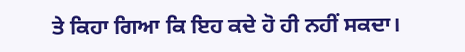ਤੇ ਕਿਹਾ ਗਿਆ ਕਿ ਇਹ ਕਦੇ ਹੋ ਹੀ ਨਹੀਂ ਸਕਦਾ।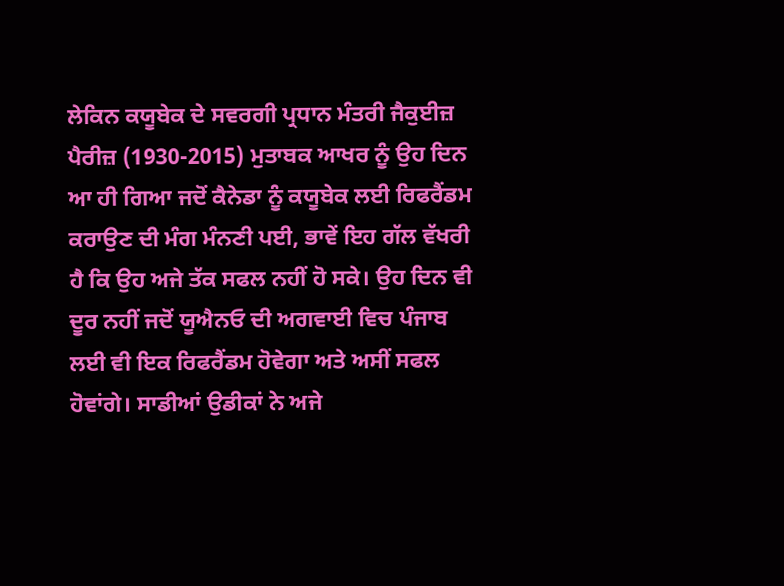ਲੇਕਿਨ ਕਯੂਬੇਕ ਦੇ ਸਵਰਗੀ ਪ੍ਰਧਾਨ ਮੰਤਰੀ ਜੈਕੁਈਜ਼ ਪੈਰੀਜ਼ (1930-2015) ਮੁਤਾਬਕ ਆਖਰ ਨੂੰ ਉਹ ਦਿਨ ਆ ਹੀ ਗਿਆ ਜਦੋਂ ਕੈਨੇਡਾ ਨੂੰ ਕਯੂਬੇਕ ਲਈ ਰਿਫਰੈਂਡਮ ਕਰਾਉਣ ਦੀ ਮੰਗ ਮੰਨਣੀ ਪਈ, ਭਾਵੇਂ ਇਹ ਗੱਲ ਵੱਖਰੀ ਹੈ ਕਿ ਉਹ ਅਜੇ ਤੱਕ ਸਫਲ ਨਹੀਂ ਹੋ ਸਕੇ। ਉਹ ਦਿਨ ਵੀ ਦੂਰ ਨਹੀਂ ਜਦੋਂ ਯੂਐਨਓ ਦੀ ਅਗਵਾਈ ਵਿਚ ਪੰਜਾਬ ਲਈ ਵੀ ਇਕ ਰਿਫਰੈਂਡਮ ਹੋਵੇਗਾ ਅਤੇ ਅਸੀਂ ਸਫਲ ਹੋਵਾਂਗੇ। ਸਾਡੀਆਂ ਉਡੀਕਾਂ ਨੇ ਅਜੇ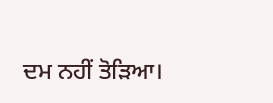ਦਮ ਨਹੀਂ ਤੋੜਿਆ।